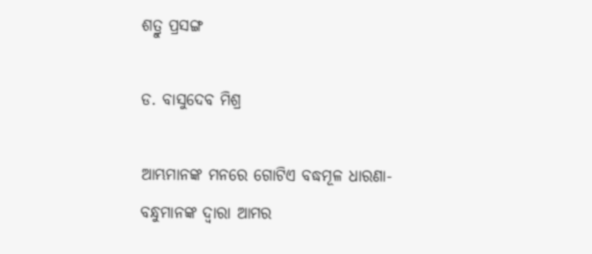ଶତ୍ରୁ ପ୍ରସଙ୍ଗ

ଡ. ବାସୁଦେବ ମିଶ୍ର

ଆମ୍ଭମାନଙ୍କ ମନରେ ଗୋଟିଏ ବଦ୍ଧମୂଳ ଧାରଣା- ବନ୍ଧୁମାନଙ୍କ ଦ୍ୱାରା ଆମର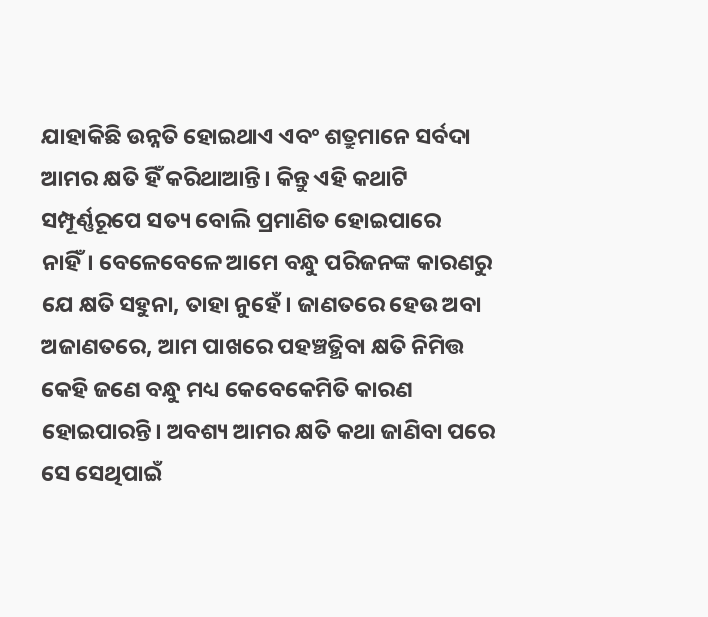ଯାହାକିଛି ଉନ୍ନତି ହୋଇଥାଏ ଏବଂ ଶତ୍ରୁମାନେ ସର୍ବଦା ଆମର କ୍ଷତି ହିଁ କରିଥାଆନ୍ତି। କିନ୍ତୁ ଏହି କଥାଟି ସମ୍ପୂର୍ଣ୍ଣରୂପେ ସତ୍ୟ ବୋଲି ପ୍ରମାଣିତ ହୋଇପାରେ ନାହିଁ। ବେଳେବେଳେ ଆମେ ବନ୍ଧୁ ପରିଜନଙ୍କ କାରଣରୁ ଯେ କ୍ଷତି ସହୁନା, ତାହା ନୁହେଁ। ଜାଣତରେ ହେଉ ଅବା ଅଜାଣତରେ, ଆମ ପାଖରେ ପହଞ୍ଚତ୍ଥିବା କ୍ଷତି ନିମିତ୍ତ କେହି ଜଣେ ବନ୍ଧୁ ମଧ୍ୟ କେବେକେମିତି କାରଣ ହୋଇପାରନ୍ତି। ଅବଶ୍ୟ ଆମର କ୍ଷତି କଥା ଜାଣିବା ପରେ ସେ ସେଥିପାଇଁ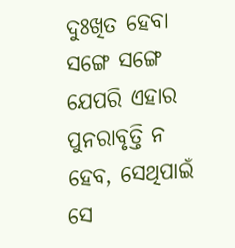ଦୁଃଖିତ ହେବା ସଙ୍ଗେ ସଙ୍ଗେ ଯେପରି ଏହାର ପୁନରାବୃତ୍ତି ନ ହେବ, ସେଥିପାଇଁ ସେ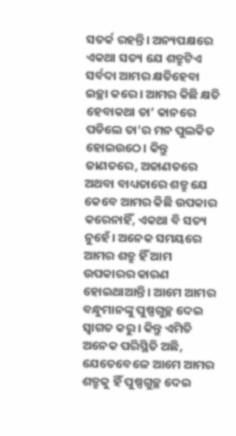ସତର୍କ ରହନ୍ତି। ଅନ୍ୟପକ୍ଷରେ ଏକଥା ସତ୍ୟ ଯେ ଶତ୍ରୁଟିଏ ସର୍ବଦା ଆମର କ୍ଷତିହେବା ଇଚ୍ଛା କରେ। ଆମର କିଛି କ୍ଷତି ହେବାକଥା ତା’ କାନରେ ପଡିଲେ ତା’ର ମନ ପୁଲକିତ ହୋଇଉଠେ। କିନ୍ତୁ ଜାଣତରେ, ଅଜାଣତରେ ଅଥବା ବାଧ୍ୟତାରେ ଶତ୍ରୁ ଯେ କେବେ ଆମର କିଛି ଉପକାର କରେନାହିଁ, ଏକଥା ବି ସତ୍ୟ ନୁହେଁ। ଅନେକ ସମୟରେ ଆମର ଶତ୍ରୁ ହିଁ ଆମ ଉପକାରର କାରଣ ହୋଇଥାଆନ୍ତି। ଆମେ ଆମର ବନ୍ଧୁମାନଙ୍କୁ ପୁଷ୍ପଗୁଚ୍ଛ ଦେଇ ସ୍ବାଗତ କରୁ। କିନ୍ତୁ ଏମିତି ଅନେକ ପରିସ୍ଥିତି ଅଛି, ଯେତେବେଳେ ଆମେ ଆମର ଶତ୍ରୁକୁ ହିଁ ପୁଷ୍ପଗୁଚ୍ଛ ଦେଇ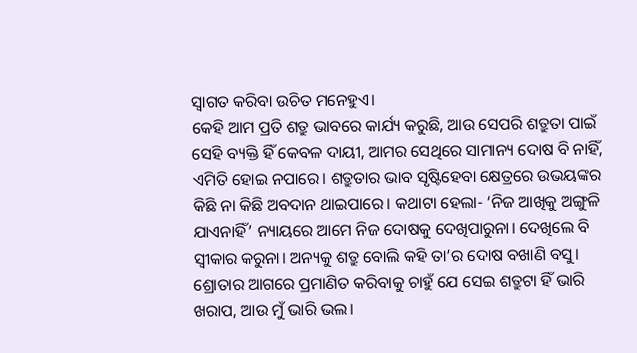ସ୍ବାଗତ କରିବା ଉଚିତ ମନେହୁଏ।
କେହି ଆମ ପ୍ରତି ଶତ୍ରୁ ଭାବରେ କାର୍ଯ୍ୟ କରୁଛି, ଆଉ ସେପରି ଶତ୍ରୁତା ପାଇଁ ସେହି ବ୍ୟକ୍ତି ହିଁ କେବଳ ଦାୟୀ, ଆମର ସେଥିରେ ସାମାନ୍ୟ ଦୋଷ ବି ନାହିଁ, ଏମିତି ହୋଇ ନପାରେ। ଶତ୍ରୁତାର ଭାବ ସୃଷ୍ଟିହେବା କ୍ଷେତ୍ରରେ ଉଭୟଙ୍କର କିଛି ନା କିଛି ଅବଦାନ ଥାଇପାରେ। କଥାଟା ହେଲା- ‘ନିଜ ଆଖିକୁ ଅଙ୍ଗୁଳି ଯାଏନାହିଁ’ ନ୍ୟାୟରେ ଆମେ ନିଜ ଦୋଷକୁ ଦେଖିପାରୁନା। ଦେଖିଲେ ବି ସ୍ବୀକାର କରୁନା। ଅନ୍ୟକୁ ଶତ୍ରୁ ବୋଲି କହି ତା’ର ଦୋଷ ବଖାଣି ବସୁ। ଶ୍ରୋତାର ଆଗରେ ପ୍ରମାଣିତ କରିବାକୁ ଚାହୁଁ ଯେ ସେଇ ଶତ୍ରୁଟା ହିଁ ଭାରି ଖରାପ, ଆଉ ମୁଁ ଭାରି ଭଲ।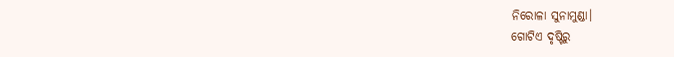ନିରୋଳା ସୁନାମୁଣ୍ଡା।
ଗୋଟିଏ ଦୃଷ୍ଟିରୁ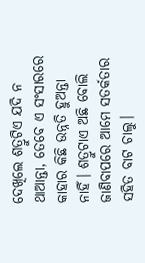ଦେଖିଲେ ଶତ୍ରୁଟିଏ ଯଦି ନ ଥାଆନ୍ତା, ତେବେ ଏ ସଂସାରରେ କାହାର କିଛି ଉନ୍ନତି ହୁଅନ୍ତା ନାହିଁ। ଶତ୍ରୁଟାଏ ଅଛି ବୋଲି ଜାଣିବାପରେ ଆମେ ସତର୍କତାର ସହିତ ବାଟ ଚାଲୁ।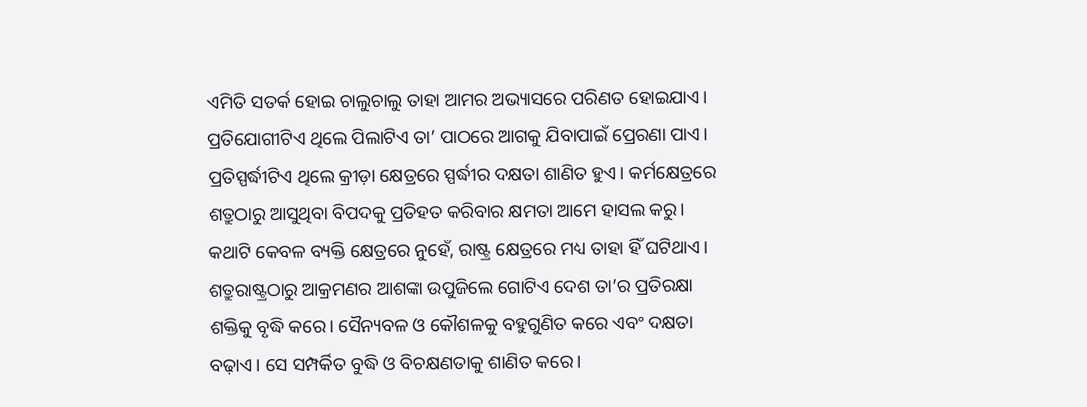ଏମିତି ସତର୍କ ହୋଇ ଚାଲୁଚାଲୁ ତାହା ଆମର ଅଭ୍ୟାସରେ ପରିଣତ ହୋଇଯାଏ। ପ୍ରତିଯୋଗୀଟିଏ ଥିଲେ ପିଲାଟିଏ ତା’ ପାଠରେ ଆଗକୁ ଯିବାପାଇଁ ପ୍ରେରଣା ପାଏ। ପ୍ରତିସ୍ପର୍ଦ୍ଧୀଟିଏ ଥିଲେ କ୍ରୀଡ଼ା କ୍ଷେତ୍ରରେ ସ୍ପର୍ଦ୍ଧୀର ଦକ୍ଷତା ଶାଣିତ ହୁଏ। କର୍ମକ୍ଷେତ୍ରରେ ଶତ୍ରୁଠାରୁ ଆସୁଥିବା ବିପଦକୁ ପ୍ରତିହତ କରିବାର କ୍ଷମତା ଆମେ ହାସଲ କରୁ। କଥାଟି କେବଳ ବ୍ୟକ୍ତି କ୍ଷେତ୍ରରେ ନୁହେଁ, ରାଷ୍ଟ୍ର କ୍ଷେତ୍ରରେ ମଧ୍ୟ ତାହା ହିଁ ଘଟିଥାଏ। ଶତ୍ରୁରାଷ୍ଟ୍ରଠାରୁ ଆକ୍ରମଣର ଆଶଙ୍କା ଉପୁଜିଲେ ଗୋଟିଏ ଦେଶ ତା’ର ପ୍ରତିରକ୍ଷା ଶକ୍ତିକୁ ବୃଦ୍ଧି କରେ। ସୈନ୍ୟବଳ ଓ କୌଶଳକୁ ବହୁଗୁଣିତ କରେ ଏବଂ ଦକ୍ଷତା ବଢ଼ାଏ। ସେ ସମ୍ପର୍କିତ ବୁଦ୍ଧି ଓ ବିଚକ୍ଷଣତାକୁ ଶାଣିତ କରେ।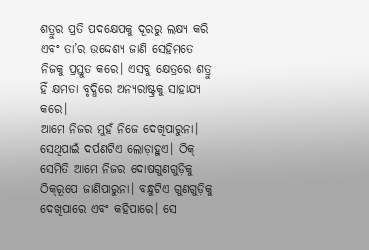ଶତ୍ରୁର ପ୍ରତି ପଦକ୍ଷେପକୁ ଦୂରରୁ ଲକ୍ଷ୍ୟ କରି ଏବଂ ତା’ର ଉଦ୍ଦେଶ୍ୟ ଜାଣି ସେହିମତେ ନିଜକୁ ପ୍ରସ୍ତୁତ କରେ। ଏସବୁ କ୍ଷେତ୍ରରେ ଶତ୍ରୁ ହିଁ କ୍ଷମତା ବୃଦ୍ଧିରେ ଅନ୍ୟରାଷ୍ଟ୍ରକୁ ସାହାଯ୍ୟ କରେ।
ଆମେ ନିଜର ମୁହଁ ନିଜେ ଦେଖିପାରୁନା। ସେଥିପାଇଁ ଦର୍ପଣଟିଏ ଲୋଡ଼ାହୁଏ। ଠିକ୍‌ ସେମିତି ଆମେ ନିଜର ଦୋଷଗୁଣଗୁଡ଼ିକୁ ଠିକ୍‌ରୂପେ ଜାଣିପାରୁନା। ବନ୍ଧୁଟିଏ ଗୁଣଗୁଡ଼ିକୁ ଦେଖିପାରେ ଏବଂ କହିପାରେ। ସେ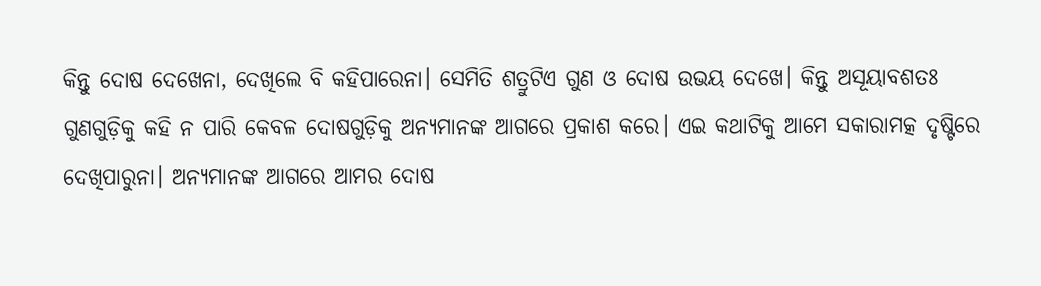କିନ୍ତୁ ଦୋଷ ଦେଖେନା, ଦେଖିଲେ ବି କହିପାରେନା। ସେମିତି ଶତ୍ରୁଟିଏ ଗୁଣ ଓ ଦୋଷ ଉଭୟ ଦେଖେ। କିନ୍ତୁ ଅସୂୟାବଶତଃ ଗୁଣଗୁଡ଼ିକୁ କହି ନ ପାରି କେବଳ ଦୋଷଗୁଡ଼ିକୁ ଅନ୍ୟମାନଙ୍କ ଆଗରେ ପ୍ରକାଶ କରେ। ଏଇ କଥାଟିକୁ ଆମେ ସକାରାମତ୍କ ଦୃଷ୍ଟିରେ ଦେଖିପାରୁନା। ଅନ୍ୟମାନଙ୍କ ଆଗରେ ଆମର ଦୋଷ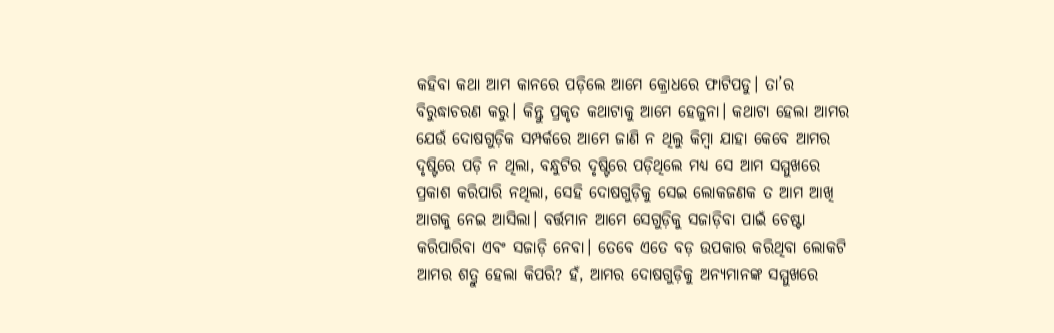କହିବା କଥା ଆମ କାନରେ ପଡ଼ିଲେ ଆମେ କ୍ରୋଧରେ ଫାଟିପଡୁ। ତା’ର ବିରୁଦ୍ଧାଚରଣ କରୁ। କିନ୍ତୁ ପ୍ରକୃତ କଥାଟାକୁ ଆମେ ହେଜୁନା। କଥାଟା ହେଲା ଆମର ଯେଉଁ ଦୋଷଗୁଡ଼ିକ ସମ୍ପର୍କରେ ଆମେ ଜାଣି ନ ଥିଲୁ କିମ୍ବା ଯାହା କେବେ ଆମର ଦୃଷ୍ଟିରେ ପଡ଼ି ନ ଥିଲା, ବନ୍ଧୁଟିର ଦୃଷ୍ଟିରେ ପଡ଼ିଥିଲେ ମଧ୍ୟ ସେ ଆମ ସମ୍ମୁଖରେ ପ୍ରକାଶ କରିପାରି ନଥିଲା, ସେହି ଦୋଷଗୁଡ଼ିକୁ ସେଇ ଲୋକଜଣକ ତ ଆମ ଆଖି ଆଗକୁ ନେଇ ଆସିଲା। ବର୍ତ୍ତମାନ ଆମେ ସେଗୁଡ଼ିକୁ ସଜାଡ଼ିବା ପାଇଁ ଚେଷ୍ଟା କରିପାରିବା ଏବଂ ସଜାଡ଼ି ନେବା। ତେବେ ଏତେ ବଡ଼ ଉପକାର କରିଥିବା ଲୋକଟି ଆମର ଶତ୍ରୁ ହେଲା କିପରି? ହଁ, ଆମର ଦୋଷଗୁଡ଼ିକୁ ଅନ୍ୟମାନଙ୍କ ସମ୍ମୁଖରେ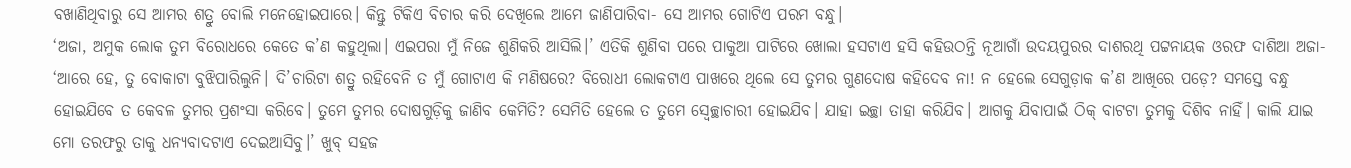ବଖାଣିଥିବାରୁ ସେ ଆମର ଶତ୍ରୁ ବୋଲି ମନେହୋଇପାରେ। କିନ୍ତୁ ଟିକିଏ ବିଚାର କରି ଦେଖିଲେ ଆମେ ଜାଣିପାରିବା- ସେ ଆମର ଗୋଟିଏ ପରମ ବନ୍ଧୁ।
‘ଅଜା, ଅମୁକ ଲୋକ ତୁମ ବିରୋଧରେ କେତେ କ’ଣ କହୁଥିଲା। ଏଇପରା ମୁଁ ନିଜେ ଶୁଣିକରି ଆସିଲି।’ ଏତିକି ଶୁଣିବା ପରେ ପାକୁଆ ପାଟିରେ ଖୋଲା ହସଟାଏ ହସି କହିଉଠନ୍ତି ନୂଆଗାଁ ଉଦୟପୁରର ଦାଶରଥି ପଟ୍ଟନାୟକ ଓରଫ ଦାଶିଆ ଅଜା- ‘ଆରେ ହେ, ତୁ ବୋକାଟା ବୁଝିପାରିଲୁନି। ଦି’ଚାରିଟା ଶତ୍ରୁ ରହିବେନି ତ ମୁଁ ଗୋଟାଏ କି ମଣିଷରେ? ବିରୋଧୀ ଲୋକଟାଏ ପାଖରେ ଥିଲେ ସେ ତୁମର ଗୁଣଦୋଷ କହିଦେବ ନା! ନ ହେଲେ ସେଗୁଡ଼ାକ କ’ଣ ଆଖିରେ ପଡ଼େ? ସମସ୍ତେ ବନ୍ଧୁ ହୋଇଯିବେ ତ କେବଳ ତୁମର ପ୍ରଶଂସା କରିବେ। ତୁମେ ତୁମର ଦୋଷଗୁଡ଼ିକୁ ଜାଣିବ କେମିତି? ସେମିତି ହେଲେ ତ ତୁମେ ସ୍ବେଚ୍ଛାଚାରୀ ହୋଇଯିବ। ଯାହା ଇଚ୍ଛା ତାହା କରିଯିବ। ଆଗକୁ ଯିବାପାଇଁ ଠିକ୍‌ ବାଟଟା ତୁମକୁ ଦିଶିବ ନାହିଁ। କାଲି ଯାଇ ମୋ ତରଫରୁ ତାକୁ ଧନ୍ୟବାଦଟାଏ ଦେଇଆସିବୁ।’ ଖୁବ୍‌ ସହଜ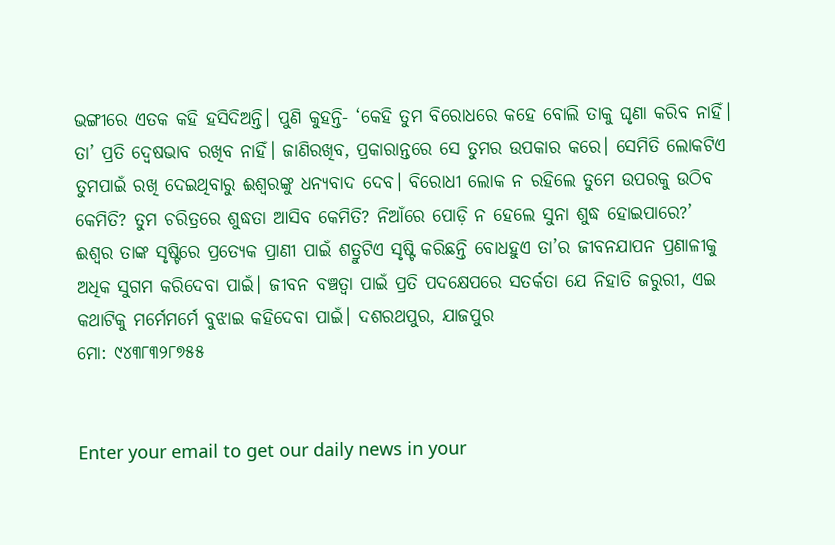ଭଙ୍ଗୀରେ ଏତକ କହି ହସିଦିଅନ୍ତି। ପୁଣି କୁହନ୍ତି- ‘କେହି ତୁମ ବିରୋଧରେ କହେ ବୋଲି ତାକୁ ଘୃଣା କରିବ ନାହିଁ। ତା’ ପ୍ରତି ଦ୍ୱେଷଭାବ ରଖିବ ନାହିଁ। ଜାଣିରଖିବ, ପ୍ରକାରାନ୍ତରେ ସେ ତୁମର ଉପକାର କରେ। ସେମିତି ଲୋକଟିଏ ତୁମପାଇଁ ରଖି ଦେଇଥିବାରୁ ଈଶ୍ୱରଙ୍କୁ ଧନ୍ୟବାଦ ଦେବ। ବିରୋଧୀ ଲୋକ ନ ରହିଲେ ତୁମେ ଉପରକୁ ଉଠିବ କେମିତି? ତୁମ ଚରିତ୍ରରେ ଶୁଦ୍ଧତା ଆସିବ କେମିତି? ନିଆଁରେ ପୋଡ଼ି ନ ହେଲେ ସୁନା ଶୁଦ୍ଧ ହୋଇପାରେ?’
ଈଶ୍ୱର ତାଙ୍କ ସୃଷ୍ଟିରେ ପ୍ରତ୍ୟେକ ପ୍ରାଣୀ ପାଇଁ ଶତ୍ରୁଟିଏ ସୃଷ୍ଟି କରିଛନ୍ତି ବୋଧହୁଏ ତା’ର ଜୀବନଯାପନ ପ୍ରଣାଳୀକୁ ଅଧିକ ସୁଗମ କରିଦେବା ପାଇଁ। ଜୀବନ ବଞ୍ଚତ୍ବା ପାଇଁ ପ୍ରତି ପଦକ୍ଷେପରେ ସତର୍କତା ଯେ ନିହାତି ଜରୁରୀ, ଏଇ କଥାଟିକୁ ମର୍ମେମର୍ମେ ବୁଝାଇ କହିଦେବା ପାଇଁ। ଦଶରଥପୁର, ଯାଜପୁର
ମୋ: ୯୪୩୮୩୨୮୭୫୫


Enter your email to get our daily news in your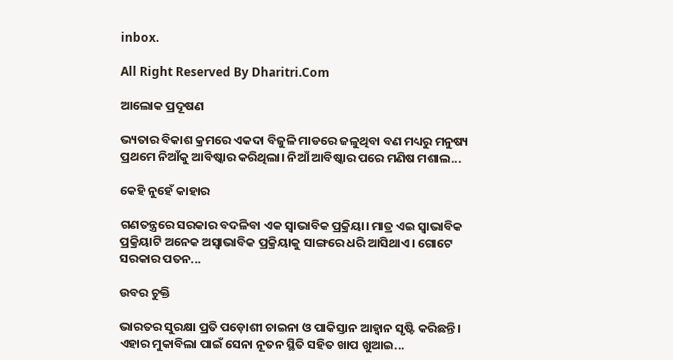inbox.

All Right Reserved By Dharitri.Com

ଆଲୋକ ପ୍ରଦୂଷଣ

ଭ୍ୟତାର ବିକାଶ କ୍ରମରେ ଏକଦା ବିଜୁଳି ମାଡରେ ଜଳୁଥିବା ବଣ ମଧ୍ୟରୁ ମନୁଷ୍ୟ ପ୍ରଥମେ ନିଆଁକୁ ଆବିଷ୍କାର କରିଥିଲା। ନିଆଁ ଆବିଷ୍କାର ପରେ ମଣିଷ ମଶାଲ...

କେହି ନୁହେଁ କାହାର

ଗଣତନ୍ତ୍ରରେ ସରକାର ବଦଳିବା ଏକ ସ୍ବାଭାବିକ ପ୍ରକ୍ରିୟା। ମାତ୍ର ଏଇ ସ୍ବାଭାବିକ ପ୍ରକ୍ରିୟାଟି ଅନେକ ଅସ୍ବାଭାବିକ ପ୍ରକ୍ରିୟାକୁ ସାଙ୍ଗରେ ଧରି ଆସିଥାଏ। ଗୋଟେ ସରକାର ପତନ...

ଉବର ଚୁକ୍ତି

ଭାରତର ସୁରକ୍ଷା ପ୍ରତି ପଡ଼ୋଶୀ ଚାଇନା ଓ ପାକିସ୍ତାନ ଆହ୍ବାନ ସୃଷ୍ଟି କରିଛନ୍ତି। ଏହାର ମୁକାବିଲା ପାଇଁ ସେନା ନୂତନ ସ୍ଥିତି ସହିତ ଖାପ ଖୁଆଇ...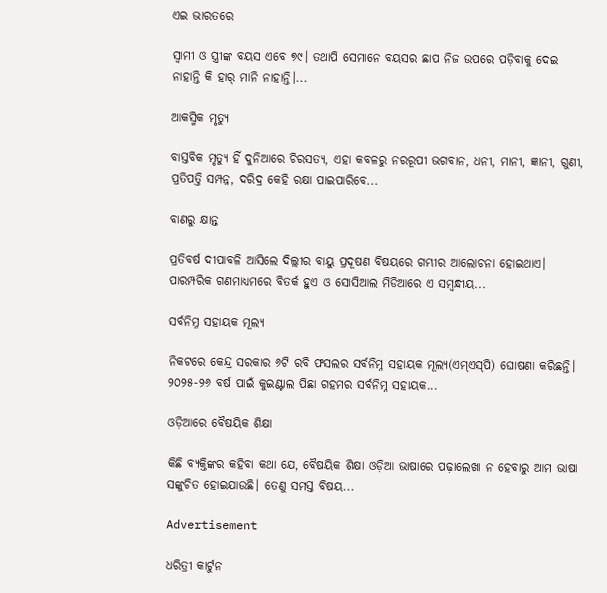ଏଇ ଭାରତରେ

ସ୍ବାମୀ ଓ ସ୍ତ୍ରୀଙ୍କ ବୟସ ଏବେ ୭୯। ତଥାପି ସେମାନେ ବୟସର ଛାପ ନିଜ ଉପରେ ପଡ଼ିବାକୁ ଦେଇ ନାହାନ୍ତି କି ହାର୍‌ ମାନି ନାହାନ୍ତି।...

ଆକସ୍ମିକ ମୃତ୍ୟୁ

ବାସ୍ତବିକ ମୃତ୍ୟୁ ହିଁ ଦୁନିଆରେ ଚିରସତ୍ୟ, ଏହା କବଳରୁ ନରରୂପୀ ଭଗବାନ, ଧନୀ, ମାନୀ, ଜ୍ଞାନୀ, ଗୁଣୀ, ପ୍ରତିପତ୍ତି ସମ୍ପନ୍ନ, ଦରିଦ୍ର କେହି ରକ୍ଷା ପାଇପାରିବେ...

ବାଣରୁ କ୍ଷାନ୍ତ

ପ୍ରତିବର୍ଷ ଦୀପାବଳି ଆସିଲେ ଦିଲ୍ଲୀର ବାୟୁ ପ୍ରଦୂଷଣ ବିଷୟରେ ଗମ୍ଭୀର ଆଲୋଚନା ହୋଇଥାଏ। ପାରମ୍ପରିକ ଗଣମାଧ୍ୟମରେ ବିତର୍କ ହୁଏ ଓ ସୋସିଆଲ ମିଡିଆରେ ଏ ସମ୍ବନ୍ଧୀୟ...

ସର୍ବନିମ୍ନ ସହାୟକ ମୂଲ୍ୟ

ନିକଟରେ କେନ୍ଦ୍ର ସରକାର ୬ଟି ରବି ଫସଲର ସର୍ବନିମ୍ନ ସହାୟକ ମୂଲ୍ୟ(ଏମ୍‌ଏସ୍‌ପି) ଘୋଷଣା କରିଛନ୍ତି। ୨୦୨୫-୨୬ ବର୍ଷ ପାଇଁ କୁଇଣ୍ଟାଲ ପିଛା ଗହମର ସର୍ବନିମ୍ନ ସହାୟକ...

ଓଡ଼ିଆରେ ବୈଷୟିକ ଶିକ୍ଷା

କିଛି ବ୍ୟକ୍ତିଙ୍କର କହିବା କଥା ଯେ, ବୈଷୟିକ ଶିକ୍ଷା ଓଡ଼ିଆ ଭାଷାରେ ପଢ଼ାଲେଖା ନ ହେବାରୁ ଆମ ଭାଷା ସଙ୍କୁଚିତ ହୋଇଯାଉଛି। ତେଣୁ ସମସ୍ତ ବିଷୟ...

Advertisement

ଧରିତ୍ରୀ କାର୍ଟୁନ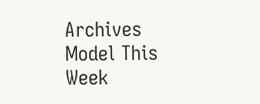Archives
Model This Week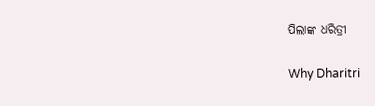ପିଲାଙ୍କ ଧରିତ୍ରୀ

Why Dharitri